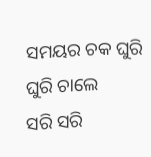ସମୟର ଚକ ଘୁରି ଘୁରି ଚାଲେ
ସରି ସରି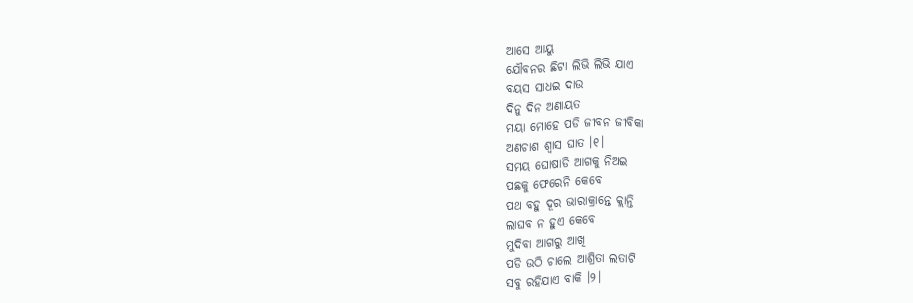ଆସେ ଆୟୁ
ଯୌବନର ଛିଟା ଲିଭି ଲିଭି ଯାଏ
ବୟସ ସାଧଇ ଦାଉ
ଦିନୁ ଦିନ ଅଣାୟତ
ମୟା ମୋହେ ପଡି ଜୀବନ ଜୀବିକା
ଅଣଚାଶ ଶ୍ଵାସ ଘାତ ।୧।
ସମୟ ଘୋଷାଡି ଆଗକୁ ନିଅଇ
ପଛକୁ ଫେରେନି କେବେ
ପଥ ବହୁ ଦୂର ଭାରାକ୍ରାନ୍ତେ କ୍ଲାନ୍ତି
ଲାଘବ ନ ହୁଏ କେବେ
ମୁଦିବା ଆଗରୁ ଆଖି
ପଡି ଉଠି ଚାଲେ ଆଶ୍ରିତା ଲତାଟି
ସବୁ ରହିଯାଏ ବାକି ।୨।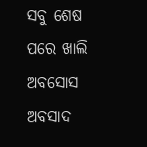ସବୁ ଶେଷ ପରେ ଖାଲି ଅବସୋସ
ଅବସାଦ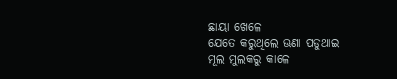ଛାୟା ଖେଳେ
ଯେତେ କରୁଥିଲେ ଊଣା ପଡୁଥାଇ
ମୂଲ ମୁଲକରୁ କାଳେ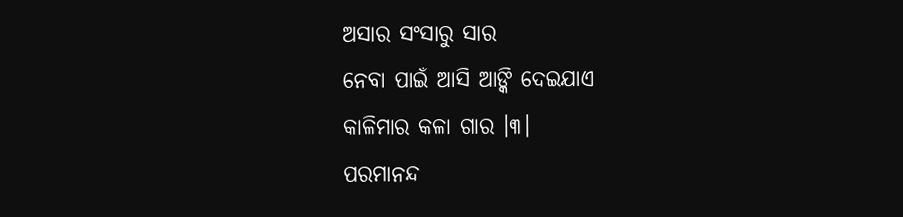ଅସାର ସଂସାରୁ ସାର
ନେବା ପାଇଁ ଆସି ଆଙ୍କି ଦେଇଯାଏ
କାଳିମାର କଳା ଗାର ।୩।
ପରମାନନ୍ଦ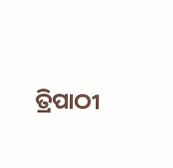ତ୍ରିପାଠୀ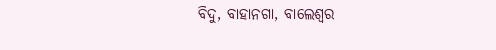ବିଦୁ, ବାହାନଗା, ବାଲେଶ୍ଵର